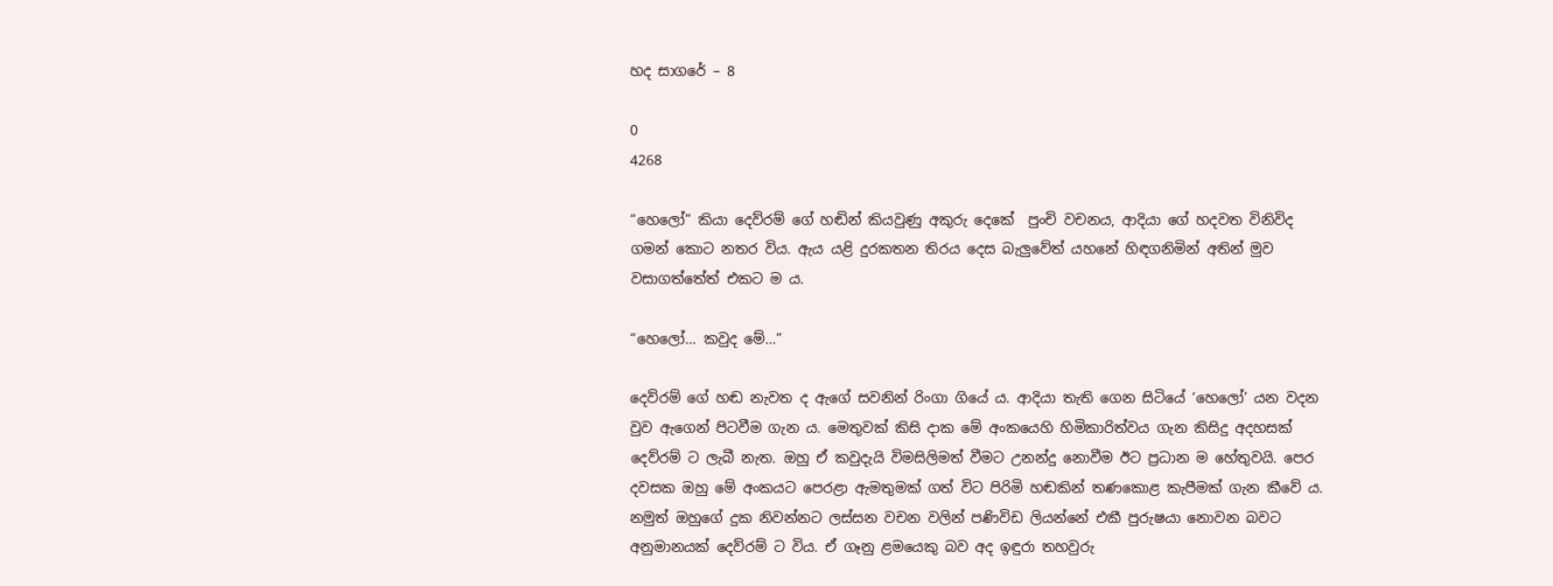හද සාගරේ – 8

0
4268

“හෙලෝ” කියා දෙව්රම් ගේ හඬින් කියවුණු අකුරු දෙකේ  පුංචි වචනය, ආදියා ගේ හදවත විනිවිද ගමන් කොට නතර විය. ඇය යළි දුරකතන තිරය දෙස බැලුවේත් යහනේ හිඳගනිමින් අතින් මුව වසාගත්තේත් එකට ම ය.

“හෙලෝ… කවුද මේ…”

දෙව්රම් ගේ හඬ නැවත ද ඇගේ සවනින් රිංගා ගියේ ය. ආදියා තැති ගෙන සිටියේ ‘හෙලෝ’ යන වදන වුව ඇගෙන් පිටවීම ගැන ය. මෙතුවක් කිසි දාක මේ අංකයෙහි හිමිකාරිත්වය ගැන කිසිදු අදහසක් දෙව්රම් ට ලැබී නැත. ඔහු ඒ කවුදැයි විමසිලිමත් වීමට උනන්දු නොවීම ඊට ප්‍රධාන ම හේතුවයි. පෙර දවසක ඔහු මේ අංකයට පෙරළා ඇමතුමක් ගත් විට පිරිමි හඬකින් තණකොළ කැපීමක් ගැන කීවේ ය. නමුත් ඔහුගේ දුක නිවන්නට ලස්සන වචන වලින් පණිවිඩ ලියන්නේ එකී පුරුෂයා නොවන බවට අනුමානයක් දෙව්රම් ට විය. ඒ ගෑනු ළමයෙකු බව අද ඉඳුරා තහවුරු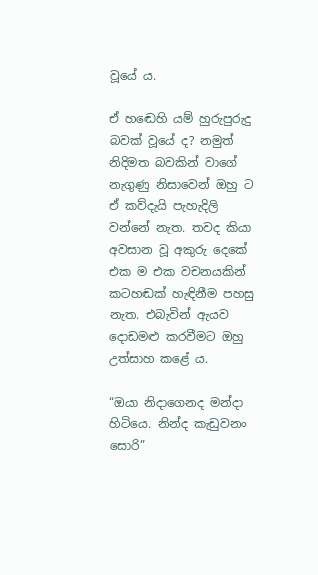වූයේ ය.

ඒ හඬෙහි යම් හුරුපුරුදු බවක් වූයේ ද? නමුත් නිදිමත බවකින් වාගේ නැගුණු නිසාවෙන් ඔහු ට ඒ කව්දැයි පැහැදිලි වන්නේ නැත. තවද කියා අවසාන වූ අකුරු දෙකේ එක ම එක වචනයකින් කටහඬක් හැඳිනීම පහසු නැත. එබැවින් ඇයව දොඩමළු කරවීමට ඔහු උත්සාහ කළේ ය.

“ඔයා නිදාගෙනද මන්දා හිටියෙ. නින්ද කැඩුවනං සොරි”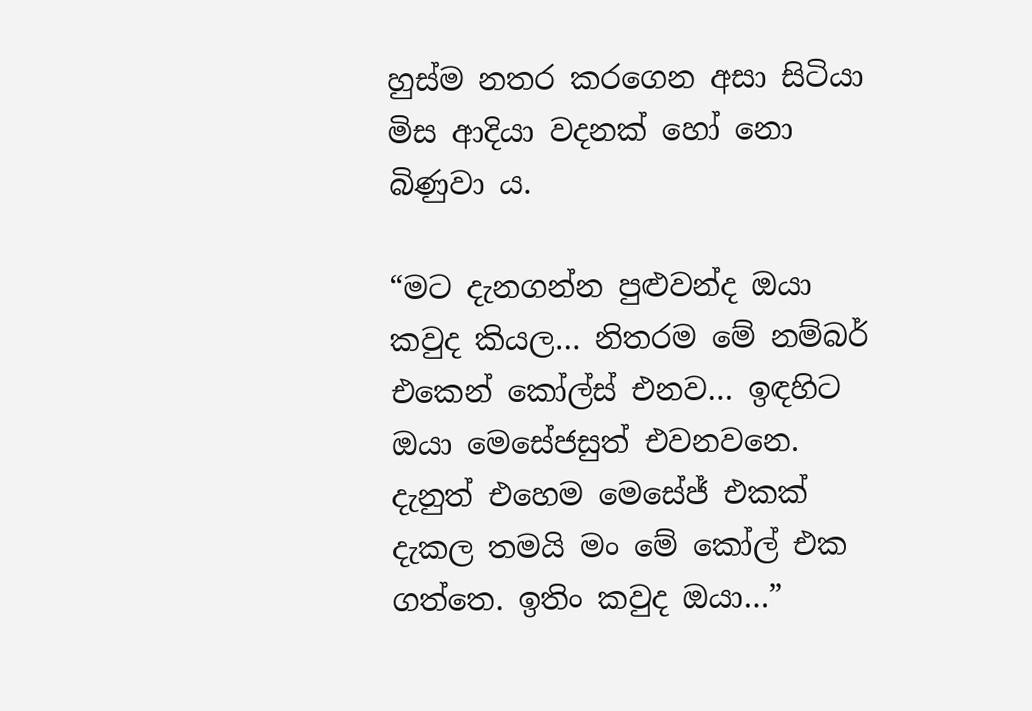හුස්ම නතර කරගෙන අසා සිටියා මිස ආදියා වදනක් හෝ නො බිණුවා ය.

“මට දැනගන්න පුළුවන්ද ඔයා කවුද කියල… නිතරම මේ නම්බර් එකෙන් කෝල්ස් එනව… ඉඳහිට ඔයා මෙසේජසුත් එවනවනෙ. දැනුත් එහෙම මෙසේජ් එකක් දැකල තමයි මං මේ කෝල් එක ගත්තෙ. ඉතිං කවුද ඔයා…”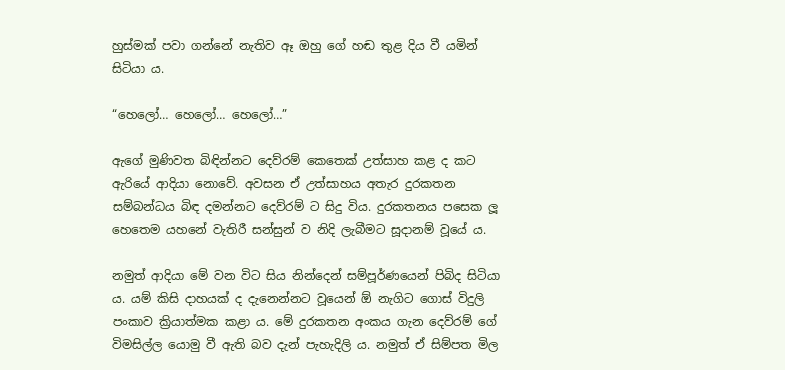හුස්මක් පවා ගන්නේ නැතිව ඈ ඔහු ගේ හඬ තුළ දිය වී යමින් සිටියා ය.

“හෙලෝ… හෙලෝ… හෙලෝ…”

ඇගේ මුණිවත බිඳින්නට දෙව්රම් කෙතෙක් උත්සාහ කළ ද කට ඇරියේ ආදියා නොවේ. අවසන ඒ උත්සාහය අතැර දුරකතන සම්බන්ධය බිඳ දමන්නට දෙව්රම් ට සිදු විය. දුරකතනය පසෙක ලූ හෙතෙම යහනේ වැතිරී සන්සුන් ව නිදි ලැබීමට සූදානම් වූයේ ය.

නමුත් ආදියා මේ වන විට සිය නින්දෙන් සම්පූර්ණයෙන් පිබිද සිටියා ය. යම් කිසි දාහයක් ද දැනෙන්නට වූයෙන් ඕ නැගිට ගොස් විදුලි පංකාව ක්‍රියාත්මක කළා ය. මේ දුරකතන අංකය ගැන දෙව්රම් ගේ විමසිල්ල යොමු වී ඇති බව දැන් පැහැදිලි ය. නමුත් ඒ සිම්පත මිල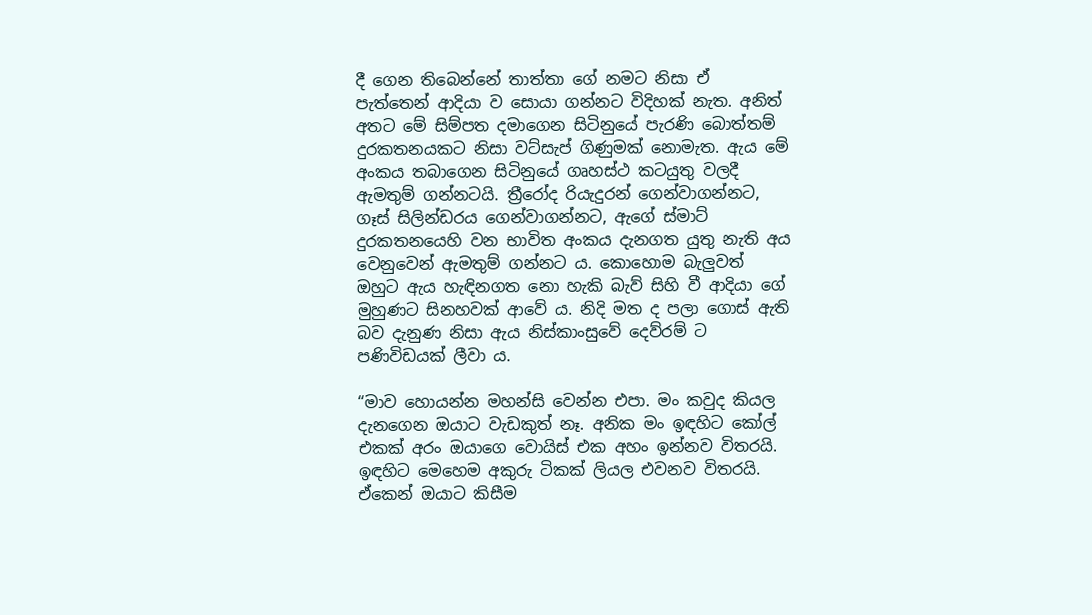දී ගෙන තිබෙන්නේ තාත්තා ගේ නමට නිසා ඒ පැත්තෙන් ආදියා ව සොයා ගන්නට විදිහක් නැත. අනිත් අතට මේ සිම්පත දමාගෙන සිටිනුයේ පැරණි බොත්තම් දුරකතනයකට නිසා වට්සැප් ගිණුමක් නොමැත. ඇය මේ අංකය තබාගෙන සිටිනුයේ ගෘහස්ථ කටයුතු වලදී ඇමතුම් ගන්නටයි. ත්‍රීරෝද රියැදුරන් ගෙන්වාගන්නට, ගෑස් සිලින්ඩරය ගෙන්වාගන්නට, ඇගේ ස්මාට් දුරකතනයෙහි වන භාවිත අංකය දැනගත යුතු නැති අය වෙනුවෙන් ඇමතුම් ගන්නට ය. කොහොම බැලුවත් ඔහුට ඇය හැඳිනගත නො හැකි බැව් සිහි වී ආදියා ගේ මුහුණට සිනහවක් ආවේ ය. නිදි මත ද පලා ගොස් ඇති බව දැනුණ නිසා ඇය නිස්කාංසුවේ දෙව්රම් ට පණිවිඩයක් ලීවා ය.

“මාව හොයන්න මහන්සි වෙන්න එපා. මං කවුද කියල දැනගෙන ඔයාට වැඩකුත් නෑ. අනික මං ඉඳහිට කෝල් එකක් අරං ඔයාගෙ වොයිස් එක අහං ඉන්නව විතරයි. ඉඳහිට මෙහෙම අකුරු ටිකක් ලියල එවනව විතරයි. ඒකෙන් ඔයාට කිසීම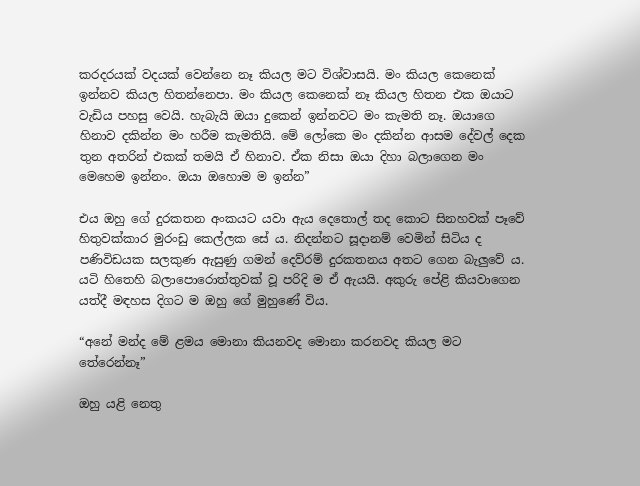කරදරයක් වදයක් වෙන්නෙ නෑ කියල මට විශ්වාසයි. මං කියල කෙනෙක් ඉන්නව කියල හිතන්නෙපා. මං කියල කෙනෙක් නෑ කියල හිතන එක ඔයාට වැඩිය පහසු වෙයි. හැබැයි ඔයා දුකෙන් ඉන්නවට මං කැමති නෑ. ඔයාගෙ හිනාව දකින්න මං හරීම කැමතියි. මේ ලෝකෙ මං දකින්න ආසම දේවල් දෙක තුන අතරින් එකක් තමයි ඒ හිනාව. ඒක නිසා ඔයා දිහා බලාගෙන මං මෙහෙම ඉන්නං. ඔයා ඔහොම ම ඉන්න”

එය ඔහු ගේ දුරකතන අංකයට යවා ඇය දෙතොල් තද කොට සිනහවක් පෑවේ හිතුවක්කාර මුරංඩු කෙල්ලක සේ ය. නිදන්නට සූදානම් වෙමින් සිටිය ද පණිවිඩයක සලකුණ ඇසුණු ගමන් දෙව්රම් දුරකතනය අතට ගෙන බැලුවේ ය. යටි හිතෙහි බලාපොරොත්තුවක් වූ පරිදි ම ඒ ඇයයි. අකුරු පේළි කියවාගෙන යත්දී මඳහස දිගට ම ඔහු ගේ මුහුණේ විය.

“අනේ මන්ද මේ ළමය මොනා කියනවද මොනා කරනවද කියල මට තේරෙන්නෑ”

ඔහු යළි නෙතු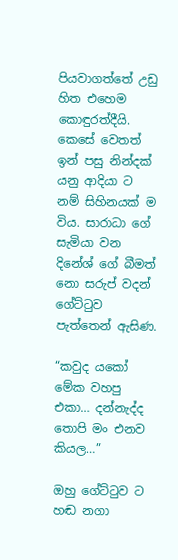පියවාගත්තේ උඩු හිත එහෙම කොඳුරත්දීයි. කෙසේ වෙතත් ඉන් පසු නින්දක් යනු ආදියා ට නම් සිහිනයක් ම විය. සාරාධා ගේ සැමියා වන දිනේශ් ගේ බීමත් නො සරුප් වදන් ගේට්ටුව පැත්තෙන් ඇසිණ.

“කවුද යකෝ මේක වහපු එකා… දන්නැද්ද තොපි මං එනව කියල…”

ඔහු ගේට්ටුව ට හඬ නගා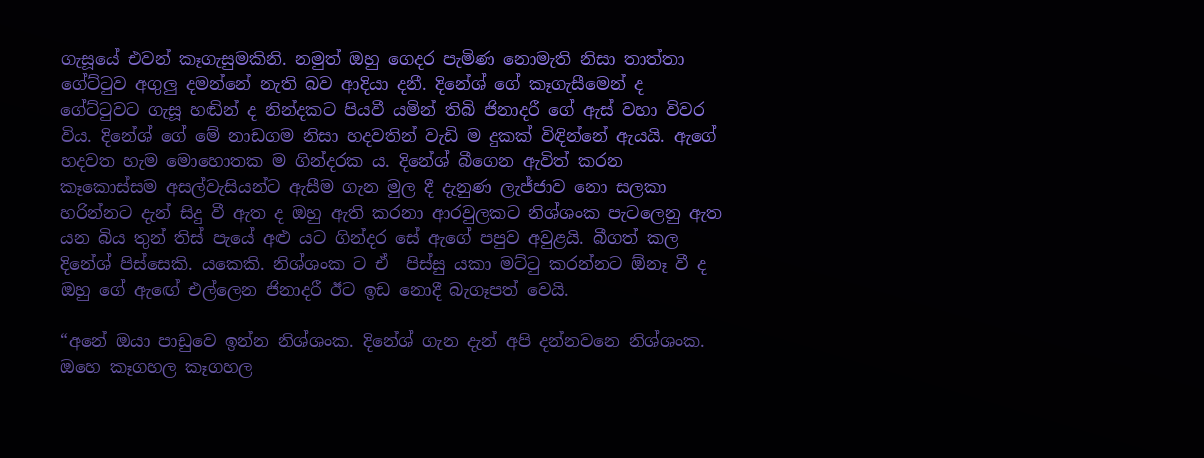ගැසූයේ එවන් කෑගැසුමකිනි. නමුත් ඔහු ගෙදර පැමිණ නොමැති නිසා තාත්තා ගේට්ටුව අගුලු දමන්නේ නැති බව ආදියා දනී. දිනේශ් ගේ කෑගැසීමෙන් ද ගේට්ටුවට ගැසූ හඬින් ද නින්දකට පියවී යමින් තිබි ජිනාදරී ගේ ඇස් වහා විවර විය. දිනේශ් ගේ මේ නාඩගම නිසා හදවතින් වැඩි ම දුකක් විඳින්නේ ඇයයි. ඇගේ හදවත හැම මොහොතක ම ගින්දරක ය. දිනේශ් බීගෙන ඇවිත් කරන කෑකොස්සම අසල්වැසියන්ට ඇසීම ගැන මුල දී දැනුණ ලැජ්ජාව නො සලකා හරින්නට දැන් සිදු වී ඇත ද ඔහු ඇති කරනා ආරවුලකට නිශ්ශංක පැටලෙනු ඇත යන බිය තුන් තිස් පැයේ අළු යට ගින්දර සේ ඇගේ පපුව අවුළයි. බීගත් කල දිනේශ් පිස්සෙකි. යකෙකි. නිශ්ශංක ට ඒ  පිස්සු යකා මට්ටු කරන්නට ඕනෑ වී ද ඔහු ගේ ඇඟේ එල්ලෙන ජිනාදරී ඊට ඉඩ නොදී බැගෑපත් වෙයි.

“අනේ ඔයා පාඩුවෙ ඉන්න නිශ්ශංක. දිනේශ් ගැන දැන් අපි දන්නවනෙ නිශ්ශංක. ඔහෙ කෑගහල කෑගහල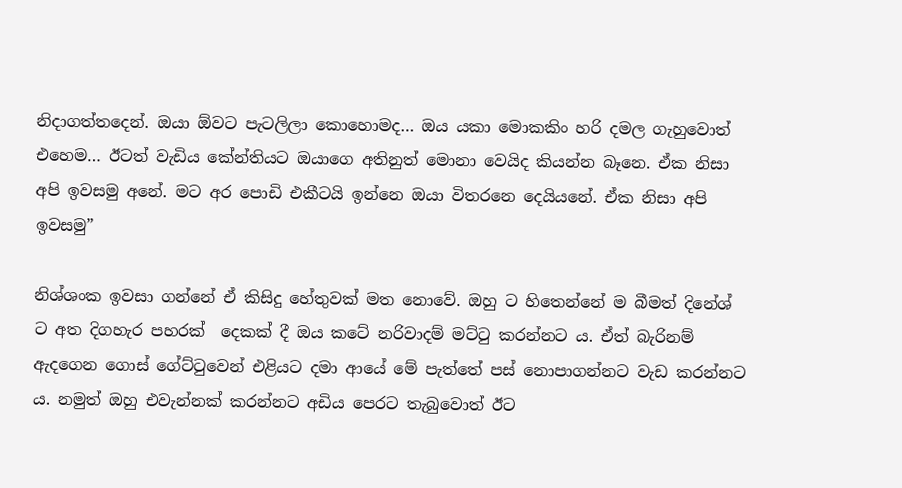නිදාගත්තදෙන්. ඔයා ඕවට පැටලිලා කොහොමද… ඔය යකා මොකකිං හරි දමල ගැහුවොත් එහෙම… ඊටත් වැඩිය කේන්තියට ඔයාගෙ අතිනුත් මොනා වෙයිද කියන්න බෑනෙ. ඒක නිසා අපි ඉවසමු අනේ. මට අර පොඩි එකීටයි ඉන්නෙ ඔයා විතරනෙ දෙයියනේ. ඒක නිසා අපි ඉවසමු”

නිශ්ශංක ඉවසා ගන්නේ ඒ කිසිදු හේතුවක් මත නොවේ. ඔහු ට හිතෙන්නේ ම බීමත් දිනේශ් ට අත දිගහැර පහරක්  දෙකක් දී ඔය කටේ නරිවාදම් මට්ටු කරන්නට ය. ඒත් බැරිනම් ඇදගෙන ගොස් ගේට්ටුවෙන් එළියට දමා ආයේ මේ පැත්තේ පස් නොපාගන්නට වැඩ කරන්නට ය. නමුත් ඔහු එවැන්නක් කරන්නට අඩිය පෙරට තැබුවොත් ඊට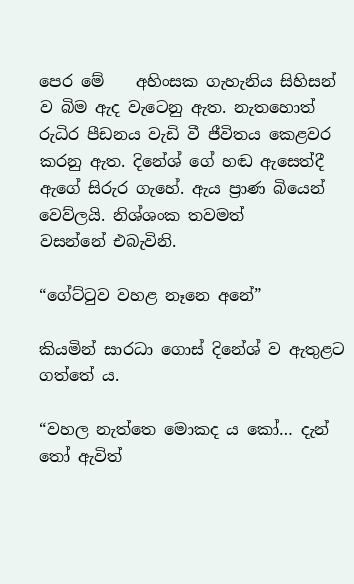පෙර මේ    අහිංසක ගැහැනිය සිහිසන් ව බිම ඇද වැටෙනු ඇත. නැතහොත් රුධිර පීඩනය වැඩි වී ජීවිතය කෙළවර කරනු ඇත. දිනේශ් ගේ හඬ ඇසෙත්දී ඇගේ සිරුර ගැහේ. ඇය ප්‍රාණ බියෙන් වෙව්ලයි. නිශ්ශංක තවමත්           වසන්නේ එබැවිනි.

“ගේට්ටුව වහළ නෑනෙ අනේ”

කියමින් සාරධා ගොස් දිනේශ් ව ඇතුළට ගත්තේ ය.

“වහල නැත්තෙ මොකද ය කෝ… දැන් තෝ ඇවිත්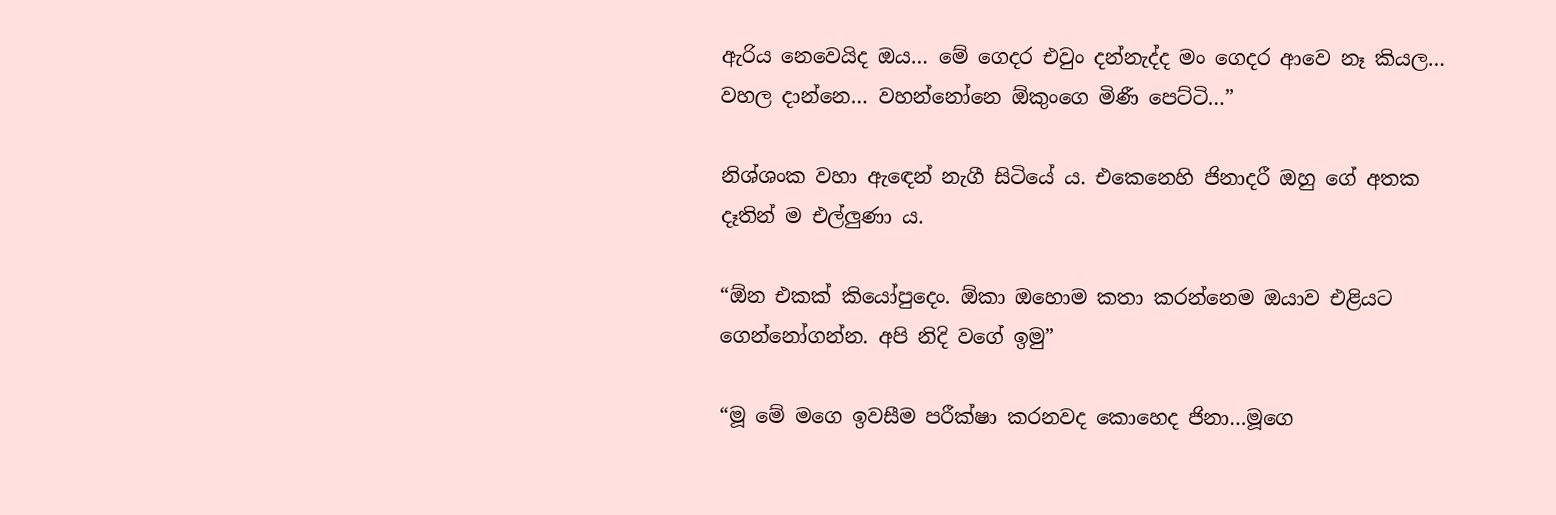ඇරිය නෙවෙයිද ඔය… මේ ගෙදර එවුං දන්නැද්ද මං ගෙදර ආවෙ නෑ කියල… වහල දාන්නෙ… වහන්නෝනෙ ඕකුංගෙ මිණී පෙට්ටි…”

නිශ්ශංක වහා ඇඳෙන් නැගී සිටියේ ය. එකෙනෙහි ජිනාදරී ඔහු ගේ අතක  දෑතින් ම එල්ලුණා ය.

“ඕන එකක් කියෝපුදෙං. ඕකා ඔහොම කතා කරන්නෙම ඔයාව එළියට ගෙන්නෝගන්න. අපි නිදි වගේ ඉමු”

“මූ මේ මගෙ ඉවසීම පරීක්ෂා කරනවද කොහෙද ජිනා…මූගෙ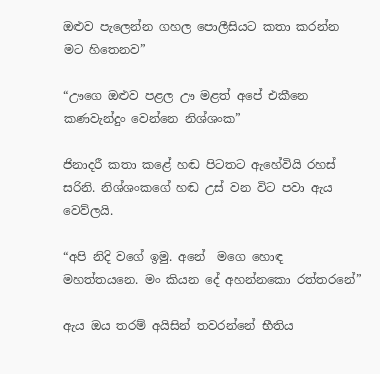ඔළුව පැලෙන්න ගහල පොලීසියට කතා කරන්න මට හිතෙනව”

“ඌගෙ ඔළුව පළල ඌ මළත් අපේ එකීනෙ කණවැන්දුං වෙන්නෙ නිශ්ශංක”

ජිනාදරී කතා කළේ හඬ පිටතට ඇහේවියි රහස් සරිනි. නිශ්ශංකගේ හඬ උස් වන විට පවා ඇය වෙව්ලයි.

“අපි නිදි වගේ ඉමු. අනේ  මගෙ හොඳ මහත්තයනෙ. මං කියන දේ අහන්නකො රත්තරනේ”

ඇය ඔය තරම් අයිසින් තවරන්නේ භීතිය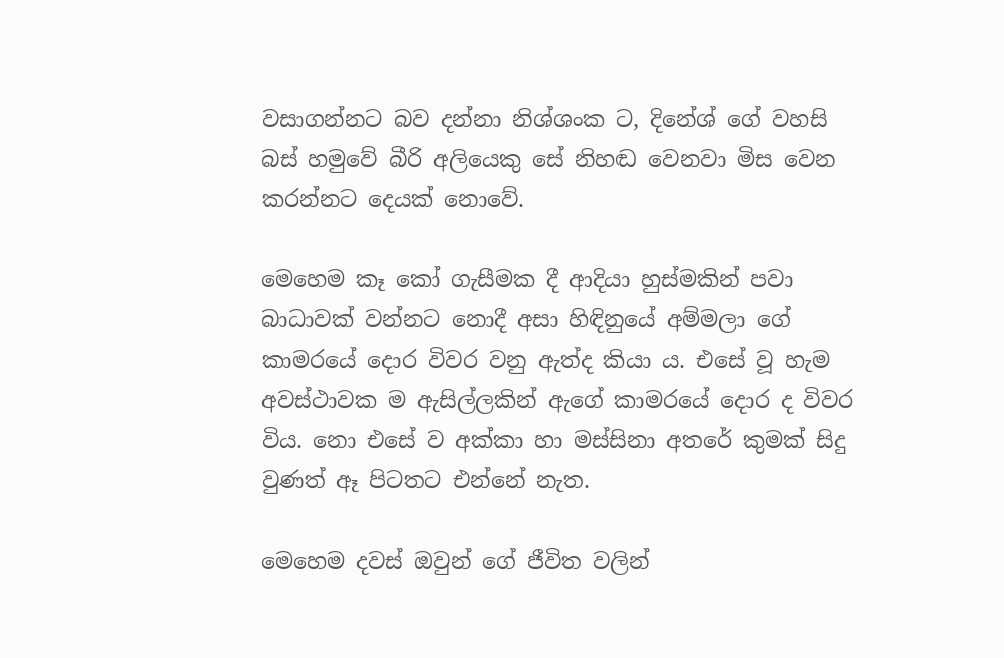වසාගන්නට බව දන්නා නිශ්ශංක ට, දිනේශ් ගේ වහසි බස් හමුවේ බීරි අලියෙකු සේ නිහඬ වෙනවා මිස වෙන කරන්නට දෙයක් නොවේ.

මෙහෙම කෑ කෝ ගැසීමක දී ආදියා හුස්මකින් පවා බාධාවක් වන්නට නොදී අසා හිඳිනුයේ අම්මලා ගේ කාමරයේ දොර විවර වනු ඇත්ද කියා ය. එසේ වූ හැම අවස්ථාවක ම ඇසිල්ලකින් ඇගේ කාමරයේ දොර ද විවර විය. නො එසේ ව අක්කා හා මස්සිනා අතරේ කුමක් සිදු වුණත් ඈ පිටතට එන්නේ නැත.

මෙහෙම දවස් ඔවුන් ගේ ජීවිත වලින්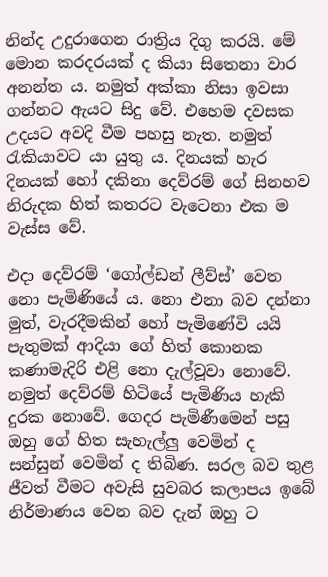නින්ද උදුරාගෙන රාත්‍රිය දිගු කරයි. මේ මොන කරදරයක් ද කියා සිතෙනා වාර අනන්ත ය. නමුත් අක්කා නිසා ඉවසා ගන්නට ඇයට සිදු වේ. එහෙම දවසක උදයට අවදි වීම පහසු නැත. නමුත් රැකියාවට යා යුතු ය. දිනයක් හැර දිනයක් හෝ දකිනා දෙව්රම් ගේ සිනහව නිරුදක හිත් කතරට වැටෙනා එක ම වැස්ස වේ.

එදා දෙව්රම් ‘ගෝල්ඩන් ලීව්ස්’ වෙත නො පැමිණියේ ය. නො එනා බව දන්නා මුත්, වැරදීමකින් හෝ පැමිණේවි යයි පැතුමක් ආදියා ගේ හිත් කොනක කණාමැදිරි එළි නො දැල්වූවා නොවේ. නමුත් දෙව්රම් හිටියේ පැමිණිය හැකි දුරක නොවේ. ගෙදර පැමිණීමෙන් පසු ඔහු ගේ හිත සැහැල්ලු වෙමින් ද සන්සුන් වෙමින් ද තිබිණ. සරල බව තුළ ජීවත් වීමට අවැසි සුවබර කලාපය ඉබේ නිර්මාණය වෙන බව දැන් ඔහු ට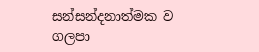සන්සන්දනාත්මක ව ගලපා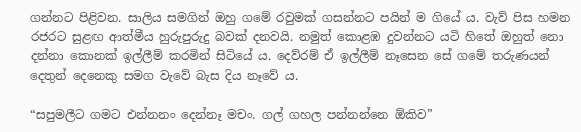ගන්නට පිළිවන. සාලිය සමගින් ඔහු ගමේ රවුමක් ගසන්නට පයින් ම ගියේ ය. වැව් පිස හමන රජරට සුළඟ ආත්මීය හුරුපුරුදු බවක් දනවයි. නමුත් කොළඹ දුවන්නට යටි හිතේ ඔහුත් නො දන්නා කොනක් ඉල්ලීම් කරමින් සිටියේ ය. දෙව්රම් ඒ ඉල්ලීම් නෑසෙන සේ ගමේ තරුණයන්   දෙතුන් දෙනෙකු සමග වැවේ බැස දිය නෑවේ ය.

“සපුමලීට ගමට එන්නනං දෙන්නෑ මචං. ගල් ගහල පන්නන්නෙ ඕකිව”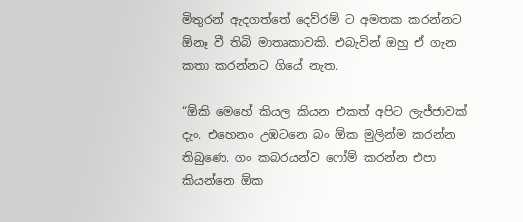මිතුරන් ඇදගත්තේ දෙව්රම් ට අමතක කරන්නට ඕනෑ වී තිබි මාතෘකාවකි. එබැවින් ඔහු ඒ ගැන කතා කරන්නට ගියේ නැත.

“ඕකි මෙහේ කියල කියන එකත් අපිට ලැජ්ජාවක් දැං. එහෙනං උඹටනෙ බං ඕක මුලින්ම කරන්න තිබුණෙ. ගං කබරයන්ව ෆෝම් කරන්න එපා කියන්නෙ ඕක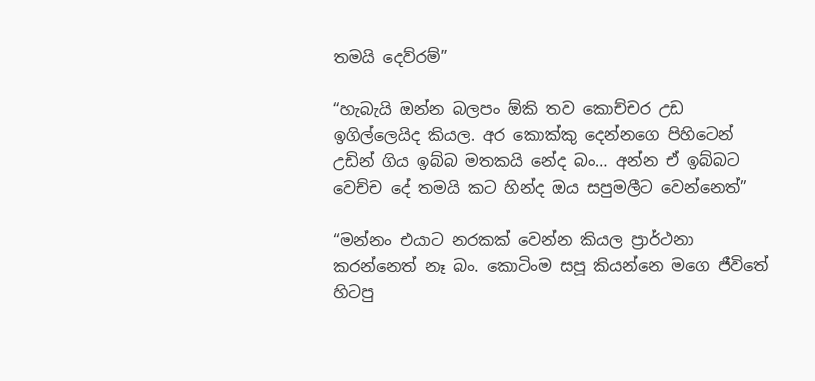තමයි දෙව්රම්”

“හැබැයි ඔන්න බලපං ඕකි තව කොච්චර උඩ ඉගිල්ලෙයිද කියල. අර කොක්කු දෙන්නගෙ පිහිටෙන් උඩින් ගිය ඉබ්බ මතකයි නේද බං… අන්න ඒ ඉබ්බට වෙච්ච දේ තමයි කට හින්ද ඔය සපුමලීට වෙන්නෙත්‍”

“මන්නං එයාට නරකක් වෙන්න කියල ප්‍රාර්ථනා කරන්නෙත් නෑ බං. කොටිංම සපූ කියන්නෙ මගෙ ජීවිතේ හිටපු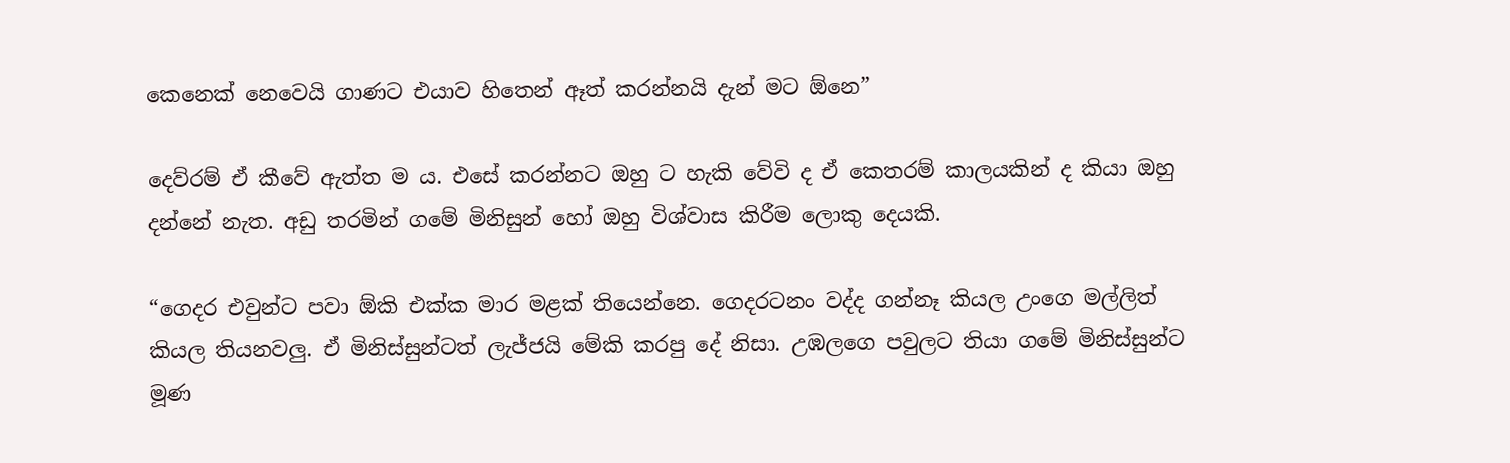කෙනෙක් නෙවෙයි ගාණට එයාව හිතෙන් ඈත් කරන්නයි දැන් මට ඕනෙ”

දෙව්රම් ඒ කීවේ ඇත්ත ම ය. එසේ කරන්නට ඔහු ට හැකි වේවි ද ඒ කෙතරම් කාලයකින් ද කියා ඔහු දන්නේ නැත. අඩු තරමින් ගමේ මිනිසුන් හෝ ඔහු විශ්වාස කිරීම ලොකු දෙයකි.

“ගෙදර එවුන්ට පවා ඕකි එක්ක මාර මළක් තියෙන්නෙ. ගෙදරටනං වද්ද ගන්නෑ කියල උංගෙ මල්ලිත් කියල තියනවලු. ඒ මිනිස්සුන්ටත් ලැජ්ජයි මේකි කරපු දේ නිසා. උඹලගෙ පවුලට තියා ගමේ මිනිස්සුන්ට මූණ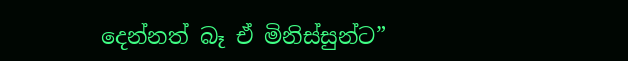දෙන්නත් බෑ ඒ මිනිස්සුන්ට”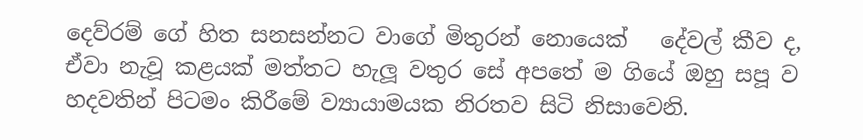දෙව්රම් ගේ හිත සනසන්නට වාගේ මිතුරන් නොයෙක්   දේවල් කීව ද, ඒවා නැවූ කළයක් මත්තට හැලූ වතුර සේ අපතේ ම ගියේ ඔහු සපූ ව හදවතින් පිටමං කිරීමේ ව්‍යායාමයක නිරතව සිටි නිසාවෙනි.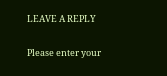LEAVE A REPLY

Please enter your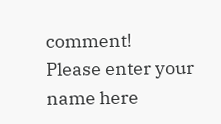comment!
Please enter your name here